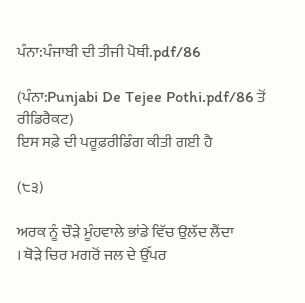ਪੰਨਾ:ਪੰਜਾਬੀ ਦੀ ਤੀਜੀ ਪੋਥੀ.pdf/86

(ਪੰਨਾ:Punjabi De Tejee Pothi.pdf/86 ਤੋਂ ਰੀਡਿਰੈਕਟ)
ਇਸ ਸਫ਼ੇ ਦੀ ਪਰੂਫ਼ਰੀਡਿੰਗ ਕੀਤੀ ਗਈ ਹੈ

(੮੩)

ਅਰਕ ਨੂੰ ਚੌੜੇ ਮੂੰਹਵਾਲੇ ਭਾਂਡੇ ਵਿੱਚ ਉਲੱਦ ਲੈਂਦਾ
। ਥੋੜੇ ਚਿਰ ਮਗਰੋਂ ਜਲ ਦੇ ਉੱਪਰ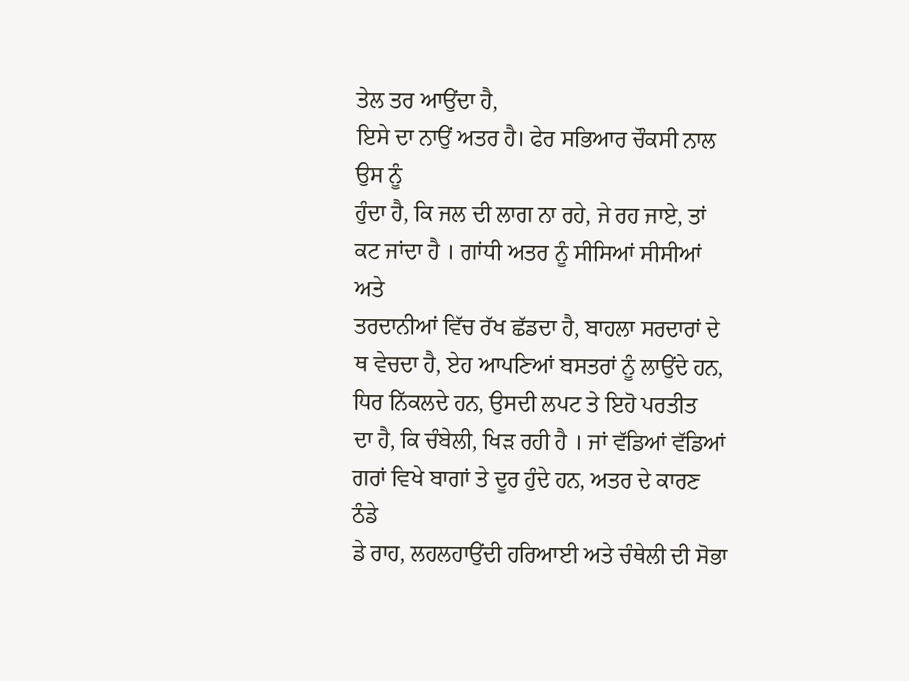ਤੇਲ ਤਰ ਆਉਂਦਾ ਹੈ,
ਇਸੇ ਦਾ ਨਾਉਂ ਅਤਰ ਹੈ। ਫੇਰ ਸਭਿਆਰ ਚੌਕਸੀ ਨਾਲ ਉਸ ਨੂੰ
ਹੁੰਦਾ ਹੈ, ਕਿ ਜਲ ਦੀ ਲਾਗ ਨਾ ਰਹੇ, ਜੇ ਰਹ ਜਾਏ, ਤਾਂ
ਕਟ ਜਾਂਦਾ ਹੈ । ਗਾਂਧੀ ਅਤਰ ਨੂੰ ਸੀਸਿਆਂ ਸੀਸੀਆਂ ਅਤੇ
ਤਰਦਾਨੀਆਂ ਵਿੱਚ ਰੱਖ ਛੱਡਦਾ ਹੈ, ਬਾਹਲਾ ਸਰਦਾਰਾਂ ਦੇ
ਥ ਵੇਚਦਾ ਹੈ, ਏਹ ਆਪਣਿਆਂ ਬਸਤਰਾਂ ਨੂੰ ਲਾਉਂਦੇ ਹਨ,
ਧਿਰ ਨਿੱਕਲਦੇ ਹਨ, ਉਸਦੀ ਲਪਟ ਤੇ ਇਹੋ ਪਰਤੀਤ
ਦਾ ਹੈ, ਕਿ ਚੰਬੇਲੀ, ਖਿੜ ਰਹੀ ਹੈ । ਜਾਂ ਵੱਡਿਆਂ ਵੱਡਿਆਂ
ਗਰਾਂ ਵਿਖੇ ਬਾਗਾਂ ਤੇ ਦੂਰ ਹੁੰਦੇ ਹਨ, ਅਤਰ ਦੇ ਕਾਰਣ ਠੰਡੇ
ਡੇ ਰਾਹ, ਲਹਲਹਾਉਂਦੀ ਹਰਿਆਈ ਅਤੇ ਚੰਥੇਲੀ ਦੀ ਸੋਭਾ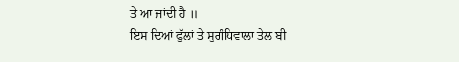ਤੇ ਆ ਜਾਂਦੀ ਹੈ ॥
ਇਸ ਦਿਆਂ ਫੁੱਲਾਂ ਤੇ ਸੁਗੰਧਿਵਾਲਾ ਤੇਲ ਬੀ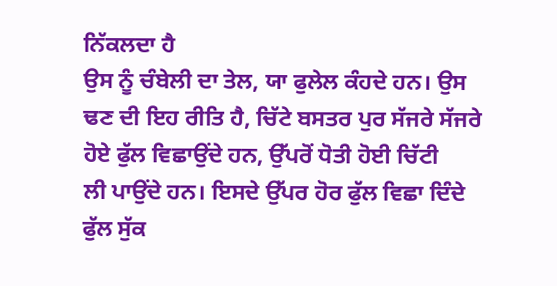ਨਿੱਕਲਦਾ ਹੈ
ਉਸ ਨੂੰ ਚੰਬੇਲੀ ਦਾ ਤੇਲ, ਯਾ ਫੁਲੇਲ ਕੰਹਦੇ ਹਨ। ਉਸ
ਢਣ ਦੀ ਇਹ ਰੀਤਿ ਹੈ, ਚਿੱਟੇ ਬਸਤਰ ਪੁਰ ਸੱਜਰੇ ਸੱਜਰੇ
ਹੋਏ ਫੁੱਲ ਵਿਛਾਉਂਦੇ ਹਨ, ਉੱਪਰੋਂ ਧੋਤੀ ਹੋਈ ਚਿੱਟੀ
ਲੀ ਪਾਉਂਦੇ ਹਨ। ਇਸਦੇ ਉੱਪਰ ਹੋਰ ਫੁੱਲ ਵਿਛਾ ਦਿੰਦੇ
ਫੁੱਲ ਸੁੱਕ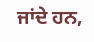ਜਾਂਦੇ ਹਨ,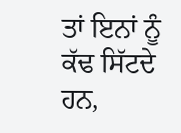ਤਾਂ ਇਨਾਂ ਨੂੰ ਕੱਢ ਸਿੱਟਦੇ ਹਨ,